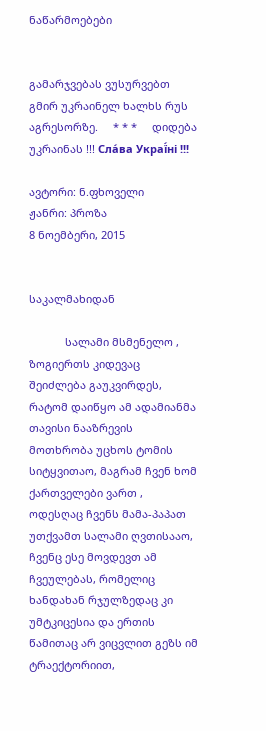ნაწარმოებები


გამარჯვებას ვუსურვებთ გმირ უკრაინელ ხალხს რუს აგრესორზე.     * * *     დიდება უკრაინას !!! Сла́ва Украї́ні !!!

ავტორი: ნ.ფხოველი
ჟანრი: პროზა
8 ნოემბერი, 2015


საკალმახიდან

            სალამი მსმენელო , ზოგიერთს კიდევაც შეიძლება გაუკვირდეს, რატომ დაიწყო ამ ადამიანმა თავისი ნააზრევის მოთხრობა უცხოს ტომის სიტყვითაო, მაგრამ ჩვენ ხომ ქართველები ვართ , ოდესღაც ჩვენს მამა-პაპათ უთქვამთ სალამი ღვთისააო, ჩვენც ესე მოვდევთ ამ ჩვეულებას, რომელიც ხანდახან რჯულზედაც კი უმტკიცესია და ერთის წამითაც არ ვიცვლით გეზს იმ ტრაექტორიით,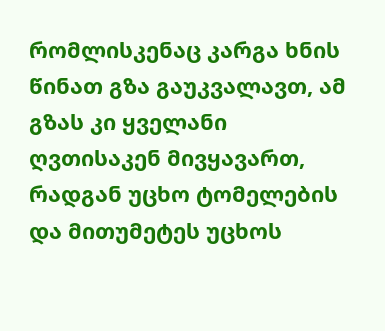რომლისკენაც კარგა ხნის წინათ გზა გაუკვალავთ, ამ გზას კი ყველანი ღვთისაკენ მივყავართ, რადგან უცხო ტომელების და მითუმეტეს უცხოს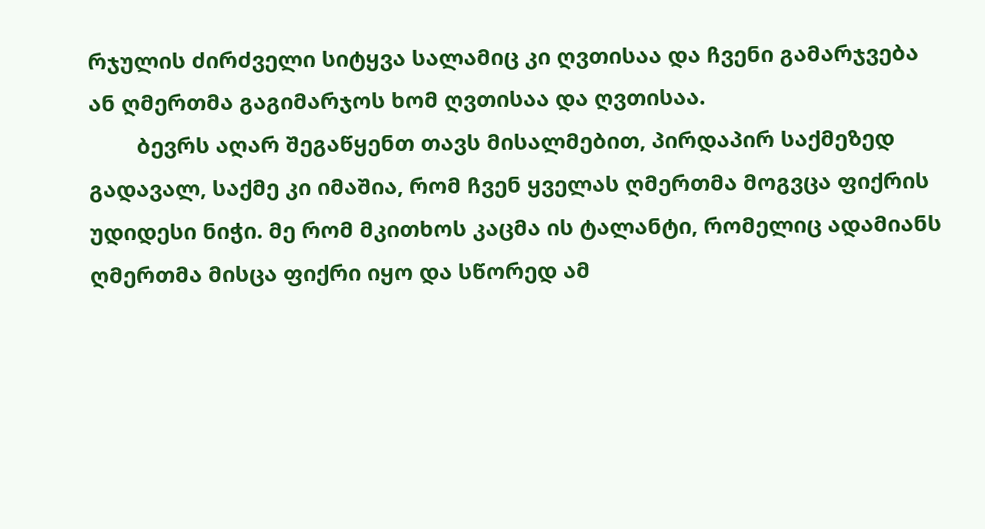რჯულის ძირძველი სიტყვა სალამიც კი ღვთისაა და ჩვენი გამარჯვება ან ღმერთმა გაგიმარჯოს ხომ ღვთისაა და ღვთისაა.
        ბევრს აღარ შეგაწყენთ თავს მისალმებით, პირდაპირ საქმეზედ გადავალ, საქმე კი იმაშია, რომ ჩვენ ყველას ღმერთმა მოგვცა ფიქრის უდიდესი ნიჭი. მე რომ მკითხოს კაცმა ის ტალანტი, რომელიც ადამიანს ღმერთმა მისცა ფიქრი იყო და სწორედ ამ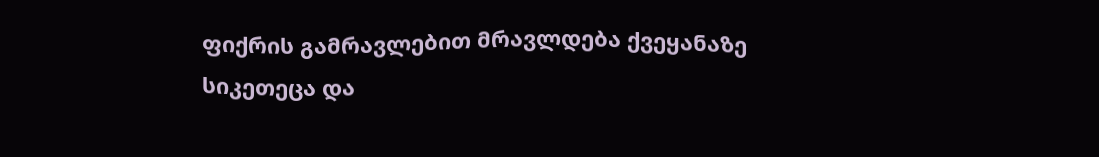ფიქრის გამრავლებით მრავლდება ქვეყანაზე სიკეთეცა და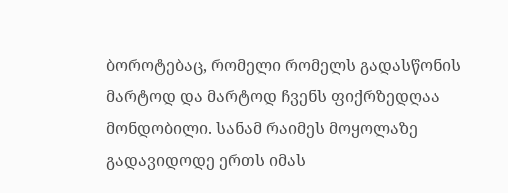ბოროტებაც, რომელი რომელს გადასწონის მარტოდ და მარტოდ ჩვენს ფიქრზედღაა მონდობილი. სანამ რაიმეს მოყოლაზე გადავიდოდე ერთს იმას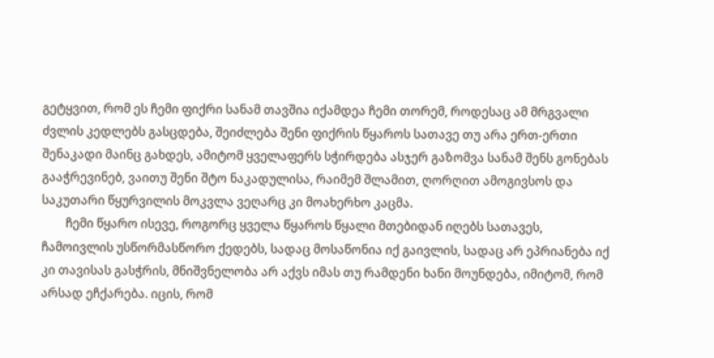გეტყვით, რომ ეს ჩემი ფიქრი სანამ თავშია იქამდეა ჩემი თორემ, როდესაც ამ მრგვალი ძვლის კედლებს გასცდება, შეიძლება შენი ფიქრის წყაროს სათავე თუ არა ერთ-ერთი შენაკადი მაინც გახდეს, ამიტომ ყველაფერს სჭირდება ასჯერ გაზომვა სანამ შენს გონებას გააჭრევინებ, ვაითუ შენი შტო ნაკადულისა, რაიმემ შლამით, ღორღით ამოგივსოს და საკუთარი წყურვილის მოკვლა ვეღარც კი მოახერხო კაცმა.
        ჩემი წყარო ისევე, როგორც ყველა წყაროს წყალი მთებიდან იღებს სათავეს, ჩამოივლის უსწორმასწორო ქედებს, სადაც მოსაწონია იქ გაივლის, სადაც არ ეპრიანება იქ კი თავისას გასჭრის, მნიშვნელობა არ აქვს იმას თუ რამდენი ხანი მოუნდება, იმიტომ, რომ არსად ეჩქარება. იცის, რომ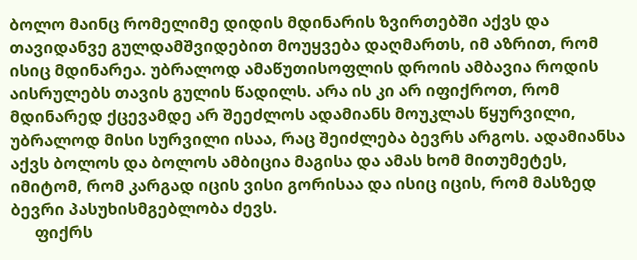ბოლო მაინც რომელიმე დიდის მდინარის ზვირთებში აქვს და თავიდანვე გულდამშვიდებით მოუყვება დაღმართს, იმ აზრით, რომ ისიც მდინარეა. უბრალოდ ამაწუთისოფლის დროის ამბავია როდის აისრულებს თავის გულის წადილს. არა ის კი არ იფიქროთ, რომ მდინარედ ქცევამდე არ შეეძლოს ადამიანს მოუკლას წყურვილი, უბრალოდ მისი სურვილი ისაა, რაც შეიძლება ბევრს არგოს. ადამიანსა აქვს ბოლოს და ბოლოს ამბიცია მაგისა და ამას ხომ მითუმეტეს, იმიტომ, რომ კარგად იცის ვისი გორისაა და ისიც იცის, რომ მასზედ ბევრი პასუხისმგებლობა ძევს.
      ფიქრს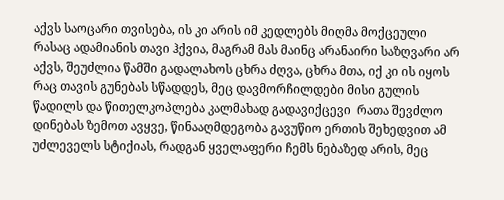აქვს საოცარი თვისება, ის კი არის იმ კედლებს მიღმა მოქცეული რასაც ადამიანის თავი ჰქვია, მაგრამ მას მაინც არანაირი საზღვარი არ აქვს, შეუძლია წამში გადალახოს ცხრა ძღვა, ცხრა მთა, იქ კი ის იყოს რაც თავის გუნებას სწადდეს, მეც დავმორჩილდები მისი გულის წადილს და წითელკოპლება კალმახად გადავიქცევი  რათა შევძლო დინებას ზემოთ ავყვე, წინააღმდეგობა გავუწიო ერთის შეხედვით ამ უძლეველს სტიქიას, რადგან ყველაფერი ჩემს ნებაზედ არის, მეც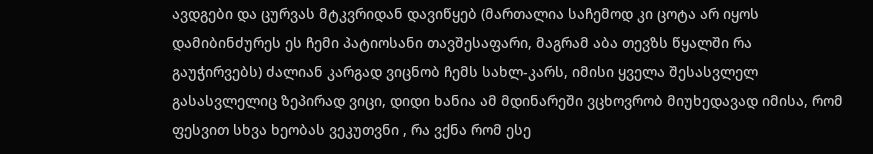ავდგები და ცურვას მტკვრიდან დავიწყებ (მართალია საჩემოდ კი ცოტა არ იყოს დამიბინძურეს ეს ჩემი პატიოსანი თავშესაფარი, მაგრამ აბა თევზს წყალში რა გაუჭირვებს) ძალიან კარგად ვიცნობ ჩემს სახლ-კარს, იმისი ყველა შესასვლელ გასასვლელიც ზეპირად ვიცი, დიდი ხანია ამ მდინარეში ვცხოვრობ მიუხედავად იმისა, რომ ფესვით სხვა ხეობას ვეკუთვნი , რა ვქნა რომ ესე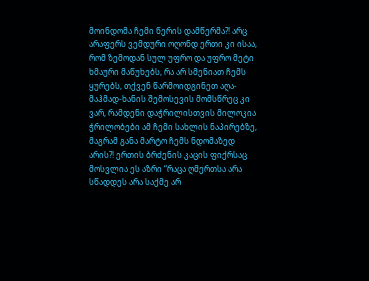მოინდომა ჩემი წერის დამწერმა?! არც არაფერს ვემდური ოღონდ ერთი კი ისაა, რომ ზემოდან სულ უფრო და უფრო მეტი ხმაური მაწუხებს, რა არ სმენიათ ჩემს ყურებს, თქვენ წარმოიდგინეთ აღა-მაჰმად-ხანის შემოსევის მომსწრეც კი ვარ, რამდენი დაჭრილისთვის მილოკია ჭრილობები ამ ჩემი სახლის ნაპირებზე, მაგრამ განა მარტო ჩემს ნდომაზედ არის?! ერთის ბრძენის კაცის ფიქრსაც მოსვლია ეს აზრი “რაცა ღმერთსა არა სწადდეს არა საქმე არ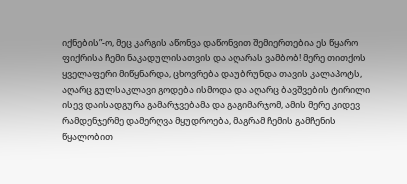იქნების”-ო, მეც კარგის აწონვა დაწონვით შემიერთებია ეს წყარო ფიქრისა ჩემი ნაკადულისათვის და აღარას ვამბობ! მერე თითქოს ყველაფერი მიწყნარდა, ცხოვრება დაუბრუნდა თავის კალაპოტს, აღარც გულსაკლავი გოდება ისმოდა და აღარც ბავშვების ტირილი ისევ დაისადგურა გამარჯვებამა და გაგიმარჯომ, ამის მერე კიდევ რამდენჯერმე დამერღვა მყუდროება, მაგრამ ჩემის გამჩენის წყალობით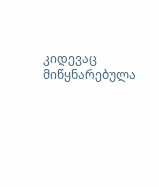კიდევაც მიწყნარებულა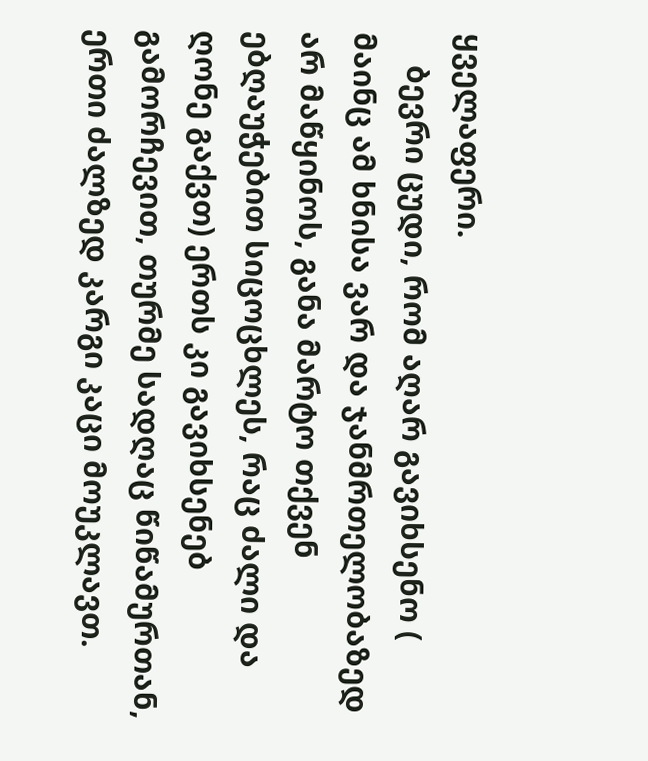ყველაფერი.
    ბევრი ცუდი, რომ აღარ გავიხსენო ( მაინც ამ ხნისა ვარ და ჯანმრთელობაზედ არ მაწყინოს, განა მარტო თქვენ ებღაუჭებით სიცოცხლეს, რაც ძალი და ღონე გაქვთ) ერთს კი გავიხსენებ გამორჩევით, თურმე სადღაც წიწამურთან, ერთი ძალზედ კარგი კაცი მოუკლავთ.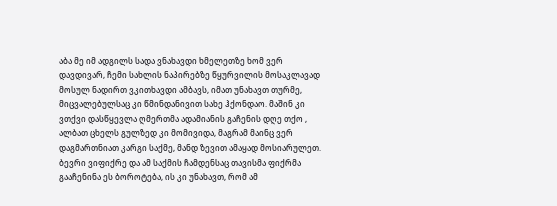აბა მე იმ ადგილს სადა ვნახავდი ხმელეთზე ხომ ვერ დავდივარ, ჩემი სახლის ნაპირებზე წყურვილის მოსაკლავად მოსულ ნადირთ ვკითხავდი ამბავს, იმათ უნახავთ თურმე, მიცვალებულსაც კი წმინდანივით სახე ჰქონდაო. მაშინ კი ვთქვი დასწყევლა ღმერთმა ადამიანის გაჩენის დღე თქო , ალბათ ცხელს გულზედ კი მომივიდა, მაგრამ მაინც ვერ დაგმართნიათ კარგი საქმე, მანდ ზევით ამაყად მოსიარულეთ. ბევრი ვიფიქრე და ამ საქმის ჩამდენსაც თავისმა ფიქრმა გააჩენინა ეს ბოროტება, ის კი უნახავთ, რომ ამ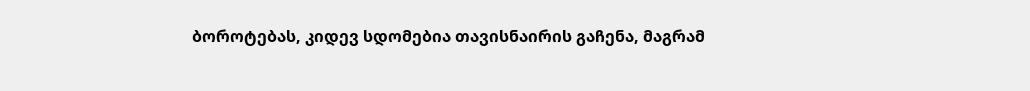ბოროტებას, კიდევ სდომებია თავისნაირის გაჩენა, მაგრამ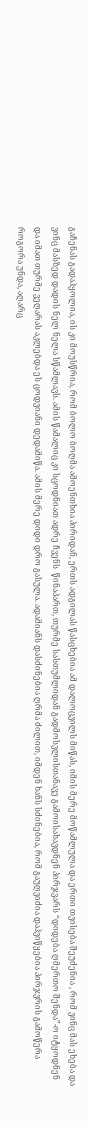გაჩენას გადაჰყოლია, ის კი მოუსწრია, რომ ბოლო ბოღმა ამოენთხია პირიდან, ერთს ადგილას წასცხებია ამ დალოცვილს მიწას, იმის მერე მოწამლულა და ერთი თვისება შეუძენია , რომ ვინც მას ეხება და ვინც მასზედ დადის ნელ ნელა სწამლავს. ამის წამალიც კი სცოდნიათ ადრე ჩვენს  წინაპართ, თურმე სასთუმლიდან გადმოსვლისთანავე გამოისახავდნენ პირჯვარს “დიდება ღმერთო შენდა”-ო იტყოდნენ და იმათ თურმე ვეღარას აკლებდა ეს ცოდვიანი დედამიწა. ამის მერე დიდი დრო გასულა. ადამიანს დასძინებია ღრმა ძილით, იმდენ ხანს სძინებია, რომ გაუღვიძია დაჰვიწყებია პირჯვრის გამოწერა როგორა უნდა, აღარც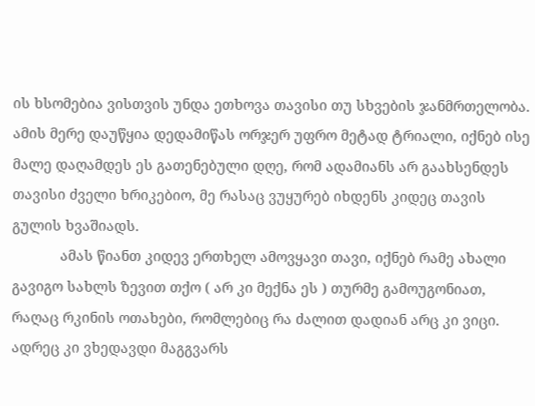ის ხსომებია ვისთვის უნდა ეთხოვა თავისი თუ სხვების ჯანმრთელობა. ამის მერე დაუწყია დედამიწას ორჯერ უფრო მეტად ტრიალი, იქნებ ისე მალე დაღამდეს ეს გათენებული დღე, რომ ადამიანს არ გაახსენდეს თავისი ძველი ხრიკებიო, მე რასაც ვუყურებ იხდენს კიდეც თავის გულის ხვაშიადს.
            ამას წიანთ კიდევ ერთხელ ამოვყავი თავი, იქნებ რამე ახალი გავიგო სახლს ზევით თქო ( არ კი მექნა ეს ) თურმე გამოუგონიათ, რაღაც რკინის ოთახები, რომლებიც რა ძალით დადიან არც კი ვიცი. ადრეც კი ვხედავდი მაგგვარს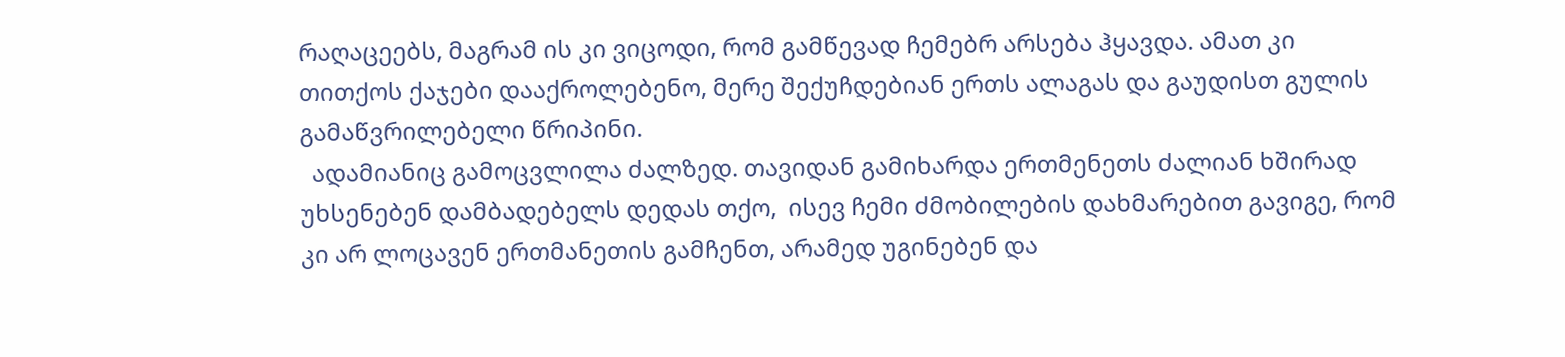რაღაცეებს, მაგრამ ის კი ვიცოდი, რომ გამწევად ჩემებრ არსება ჰყავდა. ამათ კი თითქოს ქაჯები დააქროლებენო, მერე შექუჩდებიან ერთს ალაგას და გაუდისთ გულის გამაწვრილებელი წრიპინი.
  ადამიანიც გამოცვლილა ძალზედ. თავიდან გამიხარდა ერთმენეთს ძალიან ხშირად უხსენებენ დამბადებელს დედას თქო,  ისევ ჩემი ძმობილების დახმარებით გავიგე, რომ კი არ ლოცავენ ერთმანეთის გამჩენთ, არამედ უგინებენ და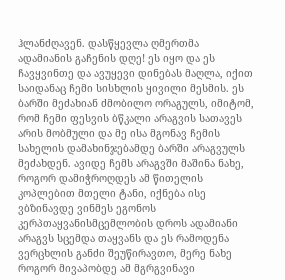ჰლანძღავენ. დასწყევლა ღმერთმა ადამიანის გაჩენის დღე! ეს იყო და ეს ჩავყვინთე და ავუყევი დინებას მაღლა, იქით საიდანაც ჩემი სისხლის ყივილი მესმის. ეს ბარში მეძახიან ძმობილო ორაგულს, იმიტომ, რომ ჩემი ფესვის ბწკალი არაგვის სათავეს არის მობმული და მე ისა მგონავ ჩემის სახელის დამახინჯებამდე ბარში არაგვულს მეძახდენ. ავიდე ჩემს არაგვში მაშინა ნახე, როგორ დამიჭროღდეს ამ წითელის კოპლებით მთელი ტანი, იქნება ისე ვბზინავდე ვინმეს ეგონოს კერპთაყვანისმცემლობის დროს ადამიანი არაგვს სცემდა თაყვანს და ეს რამოდენა ვერცხლის განძი შეუწირავთო, მერე ნახე როგორ მივაპობდე ამ მგრგვინავი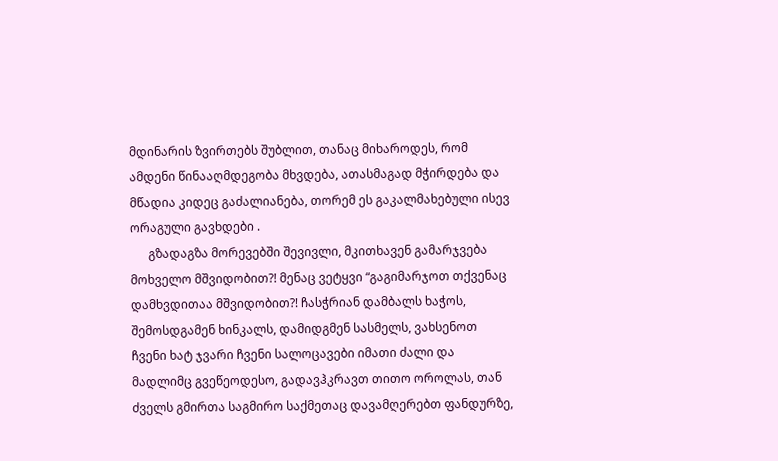მდინარის ზვირთებს შუბლით, თანაც მიხაროდეს, რომ ამდენი წინააღმდეგობა მხვდება, ათასმაგად მჭირდება და მწადია კიდეც გაძალიანება, თორემ ეს გაკალმახებული ისევ ორაგული გავხდები .
      გზადაგზა მორევებში შევივლი, მკითხავენ გამარჯვება მოხველო მშვიდობით?! მენაც ვეტყვი “გაგიმარჯოთ თქვენაც დამხვდითაა მშვიდობით?! ჩასჭრიან დამბალს ხაჭოს, შემოსდგამენ ხინკალს, დამიდგმენ სასმელს, ვახსენოთ ჩვენი ხატ ჯვარი ჩვენი სალოცავები იმათი ძალი და მადლიმც გვეწეოდესო, გადავჰკრავთ თითო ოროლას, თან ძველს გმირთა საგმირო საქმეთაც დავამღერებთ ფანდურზე,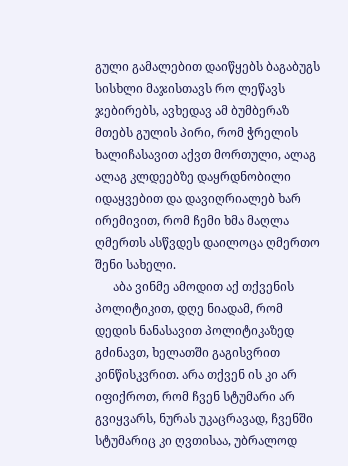გული გამალებით დაიწყებს ბაგაბუგს სისხლი მაჯისთავს რო ლეწავს ჯებირებს, ავხედავ ამ ბუმბერაზ მთებს გულის პირი, რომ ჭრელის ხალიჩასავით აქვთ მორთული, ალაგ ალაგ კლდეებზე დაყრდნობილი იდაყვებით და დავიღრიალებ ხარ ირემივით, რომ ჩემი ხმა მაღლა ღმერთს ასწვდეს დაილოცა ღმერთო შენი სახელი.
      აბა ვინმე ამოდით აქ თქვენის პოლიტიკით, დღე ნიადამ, რომ დედის ნანასავით პოლიტიკაზედ გძინავთ, ხელათში გაგისვრით კინწისკვრით. არა თქვენ ის კი არ იფიქროთ, რომ ჩვენ სტუმარი არ გვიყვარს, ნურას უკაცრავად, ჩვენში სტუმარიც კი ღვთისაა, უბრალოდ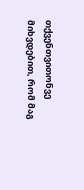თქვენთვითონვე მიხვდებით, რომ მაგ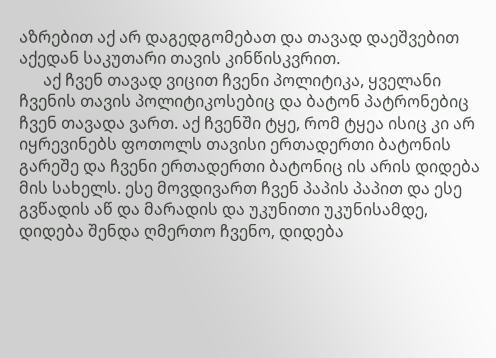აზრებით აქ არ დაგედგომებათ და თავად დაეშვებით აქედან საკუთარი თავის კინწისკვრით.
      აქ ჩვენ თავად ვიცით ჩვენი პოლიტიკა, ყველანი ჩვენის თავის პოლიტიკოსებიც და ბატონ პატრონებიც ჩვენ თავადა ვართ. აქ ჩვენში ტყე, რომ ტყეა ისიც კი არ იყრევინებს ფოთოლს თავისი ერთადერთი ბატონის გარეშე და ჩვენი ერთადერთი ბატონიც ის არის დიდება მის სახელს. ესე მოვდივართ ჩვენ პაპის პაპით და ესე გვწადის აწ და მარადის და უკუნითი უკუნისამდე, დიდება შენდა ღმერთო ჩვენო, დიდება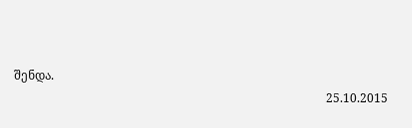შენდა.
                                                                                                        25.10.2015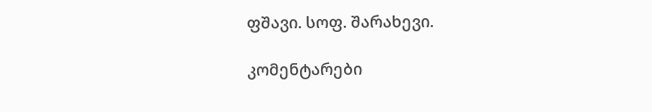ფშავი. სოფ. შარახევი.

კომენტარები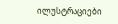ილუსტრაციები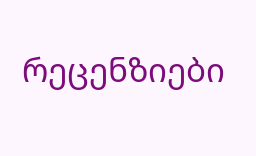რეცენზიები